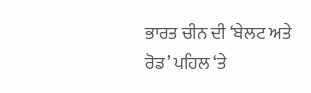ਭਾਰਤ ਚੀਨ ਦੀ ‘ਬੇਲਟ ਅਤੇ ਰੋਡ’ ਪਹਿਲ ‘ਤੇ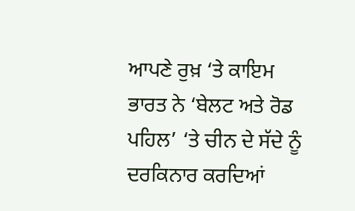ਆਪਣੇ ਰੁਖ਼ ‘ਤੇ ਕਾਇਮ
ਭਾਰਤ ਨੇ ‘ਬੇਲਟ ਅਤੇ ਰੋਡ ਪਹਿਲ’ ‘ਤੇ ਚੀਨ ਦੇ ਸੱਦੇ ਨੂੰ ਦਰਕਿਨਾਰ ਕਰਦਿਆਂ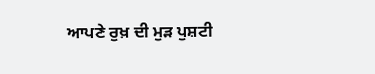ਆਪਣੇ ਰੁਖ਼ ਦੀ ਮੁੜ ਪੁਸ਼ਟੀ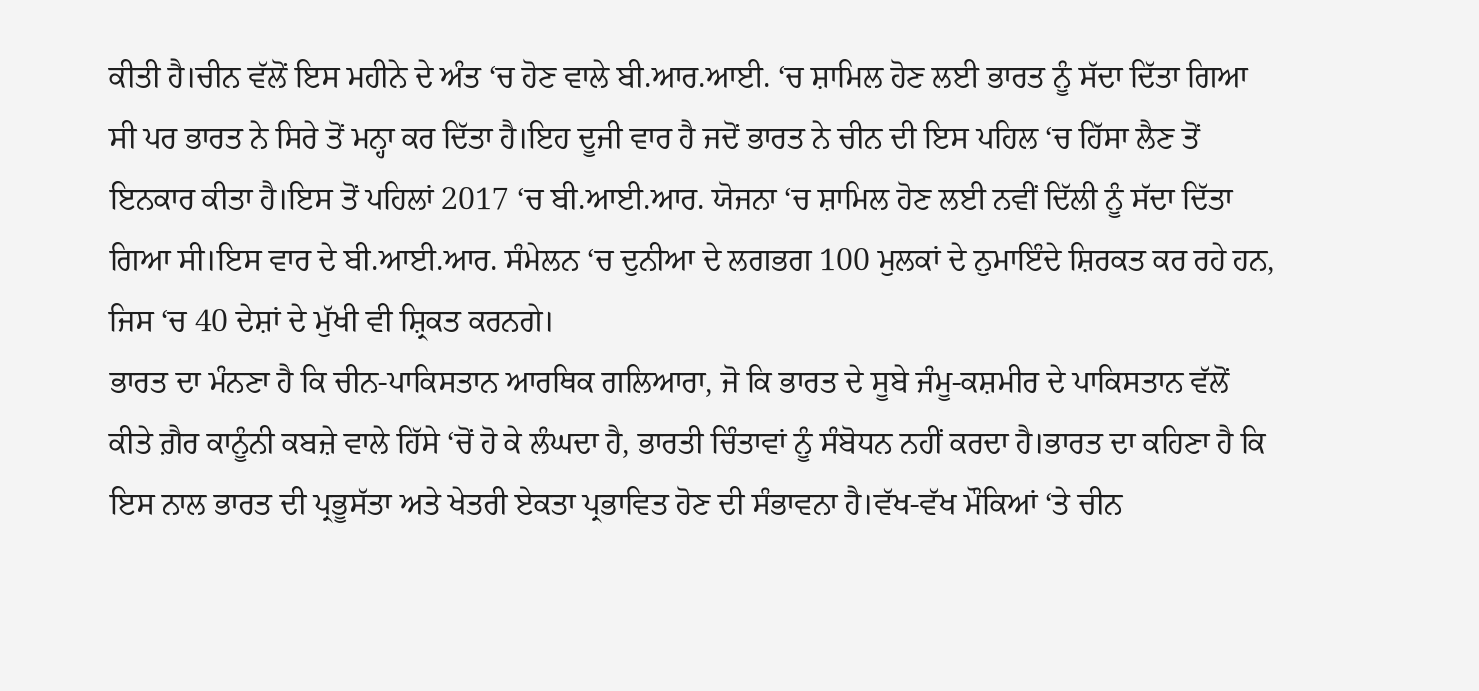ਕੀਤੀ ਹੈ।ਚੀਨ ਵੱਲੋਂ ਇਸ ਮਹੀਨੇ ਦੇ ਅੰਤ ‘ਚ ਹੋਣ ਵਾਲੇ ਬੀ.ਆਰ.ਆਈ. ‘ਚ ਸ਼ਾਮਿਲ ਹੋਣ ਲਈ ਭਾਰਤ ਨੂੰ ਸੱਦਾ ਦਿੱਤਾ ਗਿਆ ਸੀ ਪਰ ਭਾਰਤ ਨੇ ਸਿਰੇ ਤੋਂ ਮਨ੍ਹਾ ਕਰ ਦਿੱਤਾ ਹੈ।ਇਹ ਦੂਜੀ ਵਾਰ ਹੈ ਜਦੋਂ ਭਾਰਤ ਨੇ ਚੀਨ ਦੀ ਇਸ ਪਹਿਲ ‘ਚ ਹਿੱਸਾ ਲੈਣ ਤੋਂ ਇਨਕਾਰ ਕੀਤਾ ਹੈ।ਇਸ ਤੋਂ ਪਹਿਲਾਂ 2017 ‘ਚ ਬੀ.ਆਈ.ਆਰ. ਯੋਜਨਾ ‘ਚ ਸ਼ਾਮਿਲ ਹੋਣ ਲਈ ਨਵੀਂ ਦਿੱਲੀ ਨੂੰ ਸੱਦਾ ਦਿੱਤਾ ਗਿਆ ਸੀ।ਇਸ ਵਾਰ ਦੇ ਬੀ.ਆਈ.ਆਰ. ਸੰਮੇਲਨ ‘ਚ ਦੁਨੀਆ ਦੇ ਲਗਭਗ 100 ਮੁਲਕਾਂ ਦੇ ਨੁਮਾਇੰਦੇ ਸ਼ਿਰਕਤ ਕਰ ਰਹੇ ਹਨ, ਜਿਸ ‘ਚ 40 ਦੇਸ਼ਾਂ ਦੇ ਮੁੱਖੀ ਵੀ ਸ਼੍ਰਿਕਤ ਕਰਨਗੇ।
ਭਾਰਤ ਦਾ ਮੰਨਣਾ ਹੈ ਕਿ ਚੀਨ-ਪਾਕਿਸਤਾਨ ਆਰਥਿਕ ਗਲਿਆਰਾ, ਜੋ ਕਿ ਭਾਰਤ ਦੇ ਸੂਬੇ ਜੰਮੂ-ਕਸ਼ਮੀਰ ਦੇ ਪਾਕਿਸਤਾਨ ਵੱਲੋਂ ਕੀਤੇ ਗ਼ੈਰ ਕਾਨੂੰਨੀ ਕਬਜ਼ੇ ਵਾਲੇ ਹਿੱਸੇ ‘ਚੋਂ ਹੋ ਕੇ ਲੰਘਦਾ ਹੈ, ਭਾਰਤੀ ਚਿੰਤਾਵਾਂ ਨੂੰ ਸੰਬੋਧਨ ਨਹੀਂ ਕਰਦਾ ਹੈ।ਭਾਰਤ ਦਾ ਕਹਿਣਾ ਹੈ ਕਿ ਇਸ ਨਾਲ ਭਾਰਤ ਦੀ ਪ੍ਰਭੂਸੱਤਾ ਅਤੇ ਖੇਤਰੀ ਏਕਤਾ ਪ੍ਰਭਾਵਿਤ ਹੋਣ ਦੀ ਸੰਭਾਵਨਾ ਹੈ।ਵੱਖ-ਵੱਖ ਮੌਕਿਆਂ ‘ਤੇ ਚੀਨ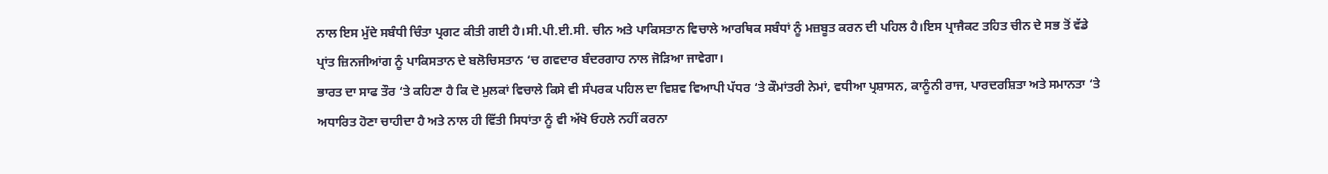ਨਾਲ ਇਸ ਮੁੱਦੇ ਸਬੰਧੀ ਚਿੰਤਾ ਪ੍ਰਗਟ ਕੀਤੀ ਗਈ ਹੈ।ਸੀ.ਪੀ.ਈ.ਸੀ. ਚੀਨ ਅਤੇ ਪਾਕਿਸਤਾਨ ਵਿਚਾਲੇ ਆਰਥਿਕ ਸਬੰਧਾਂ ਨੂੰ ਮਜ਼ਬੂਤ ਕਰਨ ਦੀ ਪਹਿਲ ਹੈ।ਇਸ ਪ੍ਰਾਜੈਕਟ ਤਹਿਤ ਚੀਨ ਦੇ ਸਭ ਤੋਂ ਵੱਡੇ ਪ੍ਰਾਂਤ ਜ਼ਿਨਜੀਆਂਗ ਨੂੰ ਪਾਕਿਸਤਾਨ ਦੇ ਬਲੋਚਿਸਤਾਨ ‘ਚ ਗਵਦਾਰ ਬੰਦਰਗਾਹ ਨਾਲ ਜੋੜਿਆ ਜਾਵੇਗਾ।
ਭਾਰਤ ਦਾ ਸਾਫ ਤੌਰ ‘ਤੇ ਕਹਿਣਾ ਹੈ ਕਿ ਦੋ ਮੁਲਕਾਂ ਵਿਚਾਲੇ ਕਿਸੇ ਵੀ ਸੰਪਰਕ ਪਹਿਲ ਦਾ ਵਿਸ਼ਵ ਵਿਆਪੀ ਪੱਧਰ ‘ਤੇ ਕੌਮਾਂਤਰੀ ਨੇਮਾਂ, ਵਧੀਆ ਪ੍ਰਸ਼ਾਸਨ, ਕਾਨੂੰਨੀ ਰਾਜ, ਪਾਰਦਰਸ਼ਿਤਾ ਅਤੇ ਸਮਾਨਤਾ ‘ਤੇ ਅਧਾਰਿਤ ਹੋਣਾ ਚਾਹੀਦਾ ਹੈ ਅਤੇ ਨਾਲ ਹੀ ਵਿੱਤੀ ਸਿਧਾਂਤਾ ਨੂੰ ਵੀ ਅੱਖੋ ਓਹਲੇ ਨਹੀਂ ਕਰਨਾ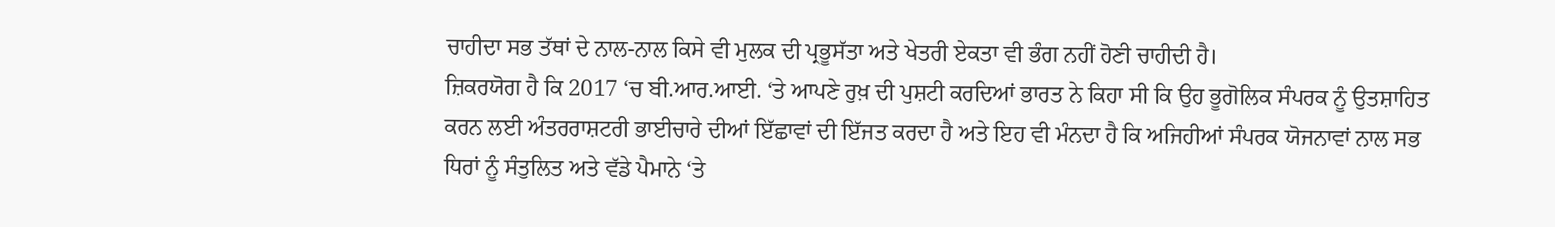ਚਾਹੀਦਾ ਸਭ ਤੱਥਾਂ ਦੇ ਨਾਲ-ਨਾਲ ਕਿਸੇ ਵੀ ਮੁਲਕ ਦੀ ਪ੍ਰਭੂਸੱਤਾ ਅਤੇ ਖੇਤਰੀ ਏਕਤਾ ਵੀ ਭੰਗ ਨਹੀਂ ਹੋਣੀ ਚਾਹੀਦੀ ਹੈ।
ਜ਼ਿਕਰਯੋਗ ਹੈ ਕਿ 2017 ‘ਚ ਬੀ.ਆਰ.ਆਈ. ‘ਤੇ ਆਪਣੇ ਰੁਖ਼ ਦੀ ਪੁਸ਼ਟੀ ਕਰਦਿਆਂ ਭਾਰਤ ਨੇ ਕਿਹਾ ਸੀ ਕਿ ਉਹ ਭੂਗੋਲਿਕ ਸੰਪਰਕ ਨੂੰ ਉਤਸ਼ਾਹਿਤ ਕਰਨ ਲਈ ਅੰਤਰਰਾਸ਼ਟਰੀ ਭਾਈਚਾਰੇ ਦੀਆਂ ਇੱਛਾਵਾਂ ਦੀ ਇੱਜਤ ਕਰਦਾ ਹੈ ਅਤੇ ਇਹ ਵੀ ਮੰਨਦਾ ਹੈ ਕਿ ਅਜਿਹੀਆਂ ਸੰਪਰਕ ਯੋਜਨਾਵਾਂ ਨਾਲ ਸਭ ਧਿਰਾਂ ਨੂੰ ਸੰਤੁਲਿਤ ਅਤੇ ਵੱਡੇ ਪੈਮਾਨੇ ‘ਤੇ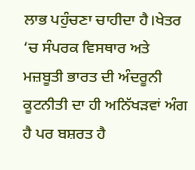ਲਾਭ ਪਹੁੰਚਣਾ ਚਾਹੀਦਾ ਹੈ।ਖੇਤਰ ‘ਚ ਸੰਪਰਕ ਵਿਸਥਾਰ ਅਤੇ ਮਜ਼ਬੂਤੀ ਭਾਰਤ ਦੀ ਅੰਦਰੂਨੀ ਕੂਟਨੀਤੀ ਦਾ ਹੀ ਅਨਿੱਖੜਵਾਂ ਅੰਗ ਹੈ ਪਰ ਬਸ਼ਰਤ ਹੈ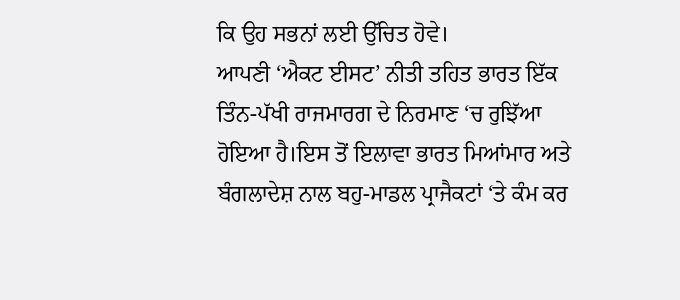ਕਿ ਉਹ ਸਭਨਾਂ ਲਈ ਉੱਚਿਤ ਹੋਵੇ।
ਆਪਣੀ ‘ਐਕਟ ਈਸਟ’ ਨੀਤੀ ਤਹਿਤ ਭਾਰਤ ਇੱਕ ਤਿੰਨ-ਪੱਖੀ ਰਾਜਮਾਰਗ ਦੇ ਨਿਰਮਾਣ ‘ਚ ਰੁਝਿੱਆ ਹੋਇਆ ਹੈ।ਇਸ ਤੋਂ ਇਲਾਵਾ ਭਾਰਤ ਮਿਆਂਮਾਰ ਅਤੇ ਬੰਗਲਾਦੇਸ਼ ਨਾਲ ਬਹੁ-ਮਾਡਲ ਪ੍ਰਾਜੈਕਟਾਂ ‘ਤੇ ਕੰਮ ਕਰ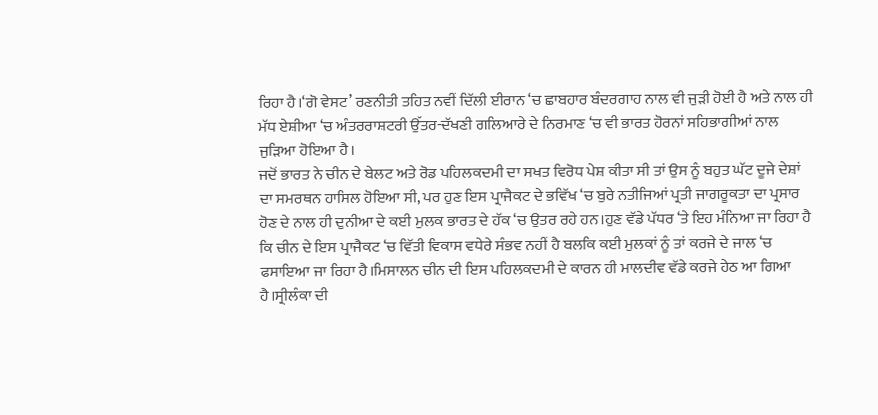ਰਿਹਾ ਹੈ।‘ਗੋ ਵੇਸਟ’ ਰਣਨੀਤੀ ਤਹਿਤ ਨਵੀਂ ਦਿੱਲੀ ਈਰਾਨ ‘ਚ ਛਾਬਹਾਰ ਬੰਦਰਗਾਹ ਨਾਲ ਵੀ ਜੁੜੀ ਹੋਈ ਹੈ ਅਤੇ ਨਾਲ ਹੀ ਮੱਧ ਏਸ਼ੀਆ ‘ਚ ਅੰਤਰਰਾਸ਼ਟਰੀ ਉੱਤਰ-ਦੱਖਣੀ ਗਲਿਆਰੇ ਦੇ ਨਿਰਮਾਣ ‘ਚ ਵੀ ਭਾਰਤ ਹੋਰਨਾਂ ਸਹਿਭਾਗੀਆਂ ਨਾਲ ਜੁੜਿਆ ਹੋਇਆ ਹੈ।
ਜਦੋਂ ਭਾਰਤ ਨੇ ਚੀਨ ਦੇ ਬੇਲਟ ਅਤੇ ਰੋਡ ਪਹਿਲਕਦਮੀ ਦਾ ਸਖਤ ਵਿਰੋਧ ਪੇਸ਼ ਕੀਤਾ ਸੀ ਤਾਂ ਉਸ ਨੂੰ ਬਹੁਤ ਘੱਟ ਦੂਜੇ ਦੇਸ਼ਾਂ ਦਾ ਸਮਰਥਨ ਹਾਸਿਲ ਹੋਇਆ ਸੀ, ਪਰ ਹੁਣ ਇਸ ਪ੍ਰਾਜੈਕਟ ਦੇ ਭਵਿੱਖ ‘ਚ ਬੁਰੇ ਨਤੀਜਿਆਂ ਪ੍ਰਤੀ ਜਾਗਰੂਕਤਾ ਦਾ ਪ੍ਰਸਾਰ ਹੋਣ ਦੇ ਨਾਲ ਹੀ ਦੁਨੀਆ ਦੇ ਕਈ ਮੁਲਕ ਭਾਰਤ ਦੇ ਹੱਕ ‘ਚ ਉਤਰ ਰਹੇ ਹਨ।ਹੁਣ ਵੱਡੇ ਪੱਧਰ ‘ਤੇ ਇਹ ਮੰਨਿਆ ਜਾ ਰਿਹਾ ਹੈ ਕਿ ਚੀਨ ਦੇ ਇਸ ਪ੍ਰਾਜੈਕਟ ‘ਚ ਵਿੱਤੀ ਵਿਕਾਸ ਵਧੇਰੇ ਸੰਭਵ ਨਹੀਂ ਹੈ ਬਲਕਿ ਕਈ ਮੁਲਕਾਂ ਨੂੰ ਤਾਂ ਕਰਜੇ ਦੇ ਜਾਲ ‘ਚ ਫਸਾਇਆ ਜਾ ਰਿਹਾ ਹੈ।ਮਿਸਾਲਨ ਚੀਨ ਦੀ ਇਸ ਪਹਿਲਕਦਮੀ ਦੇ ਕਾਰਨ ਹੀ ਮਾਲਦੀਵ ਵੱਡੇ ਕਰਜੇ ਹੇਠ ਆ ਗਿਆ ਹੈ।ਸ੍ਰੀਲੰਕਾ ਦੀ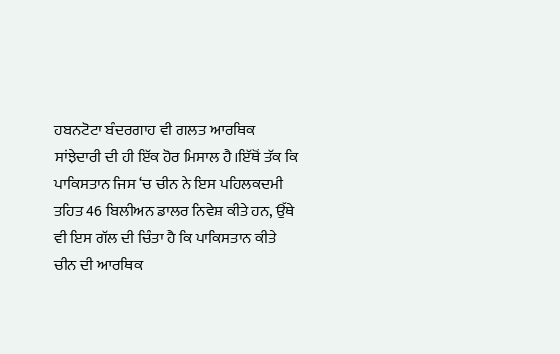ਹਬਨਟੋਟਾ ਬੰਦਰਗਾਹ ਵੀ ਗਲਤ ਆਰਥਿਕ ਸਾਂਝੇਦਾਰੀ ਦੀ ਹੀ ਇੱਕ ਹੋਰ ਮਿਸਾਲ ਹੈ।ਇੱਥੋਂ ਤੱਕ ਕਿ ਪਾਕਿਸਤਾਨ ਜਿਸ ‘ਚ ਚੀਨ ਨੇ ਇਸ ਪਹਿਲਕਦਮੀ ਤਹਿਤ 46 ਬਿਲੀਅਨ ਡਾਲਰ ਨਿਵੇਸ਼ ਕੀਤੇ ਹਨ, ਉੱਥੇ ਵੀ ਇਸ ਗੱਲ ਦੀ ਚਿੰਤਾ ਹੈ ਕਿ ਪਾਕਿਸਤਾਨ ਕੀਤੇ ਚੀਨ ਦੀ ਆਰਥਿਕ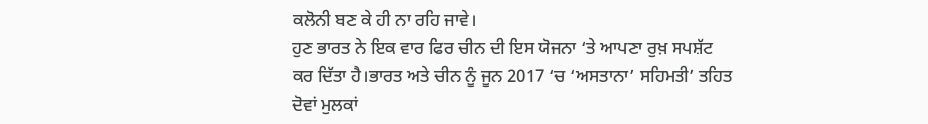ਕਲੋਨੀ ਬਣ ਕੇ ਹੀ ਨਾ ਰਹਿ ਜਾਵੇ।
ਹੁਣ ਭਾਰਤ ਨੇ ਇਕ ਵਾਰ ਫਿਰ ਚੀਨ ਦੀ ਇਸ ਯੋਜਨਾ ‘ਤੇ ਆਪਣਾ ਰੁਖ਼ ਸਪਸ਼ੱਟ ਕਰ ਦਿੱਤਾ ਹੈ।ਭਾਰਤ ਅਤੇ ਚੀਨ ਨੂੰ ਜੂਨ 2017 ‘ਚ ‘ਅਸਤਾਨਾ’ ਸਹਿਮਤੀ’ ਤਹਿਤ ਦੋਵਾਂ ਮੁਲਕਾਂ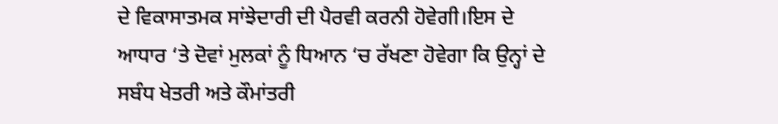ਦੇ ਵਿਕਾਸਾਤਮਕ ਸਾਂਝੇਦਾਰੀ ਦੀ ਪੈਰਵੀ ਕਰਨੀ ਹੋਵੇਗੀ।ਇਸ ਦੇ ਆਧਾਰ ‘ਤੇ ਦੋਵਾਂ ਮੁਲਕਾਂ ਨੂੰ ਧਿਆਨ ‘ਚ ਰੱਖਣਾ ਹੋਵੇਗਾ ਕਿ ਉਨ੍ਹਾਂ ਦੇ ਸਬੰਧ ਖੇਤਰੀ ਅਤੇ ਕੌਮਾਂਤਰੀ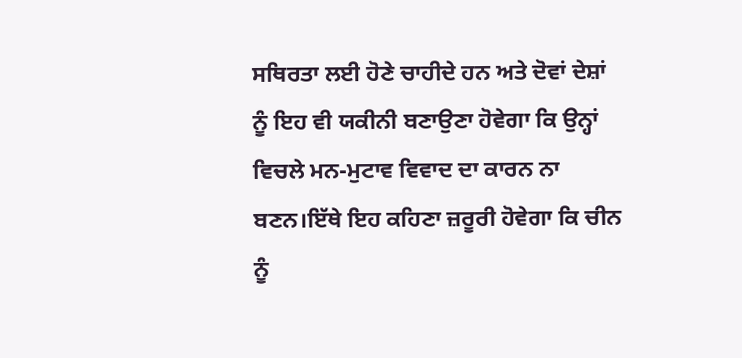ਸਥਿਰਤਾ ਲਈ ਹੋਣੇ ਚਾਹੀਦੇ ਹਨ ਅਤੇ ਦੋਵਾਂ ਦੇਸ਼ਾਂ ਨੂੰ ਇਹ ਵੀ ਯਕੀਨੀ ਬਣਾਉਣਾ ਹੋਵੇਗਾ ਕਿ ਉਨ੍ਹਾਂ ਵਿਚਲੇ ਮਨ-ਮੁਟਾਵ ਵਿਵਾਦ ਦਾ ਕਾਰਨ ਨਾ ਬਣਨ।ਇੱਥੇ ਇਹ ਕਹਿਣਾ ਜ਼ਰੂਰੀ ਹੋਵੇਗਾ ਕਿ ਚੀਨ ਨੂੰ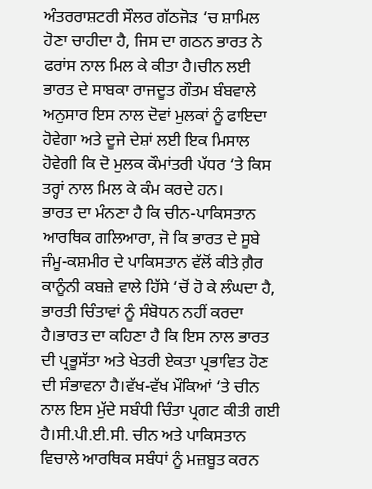ਅੰਤਰਰਾਸ਼ਟਰੀ ਸੌਲਰ ਗੱਠਜੋੜ ‘ਚ ਸ਼ਾਮਿਲ ਹੋਣਾ ਚਾਹੀਦਾ ਹੈ, ਜਿਸ ਦਾ ਗਠਨ ਭਾਰਤ ਨੇ ਫਰਾਂਸ ਨਾਲ ਮਿਲ ਕੇ ਕੀਤਾ ਹੈ।ਚੀਨ ਲਈ ਭਾਰਤ ਦੇ ਸਾਬਕਾ ਰਾਜਦੂਤ ਗੌਤਮ ਬੰਬਵਾਲੇ ਅਨੁਸਾਰ ਇਸ ਨਾਲ ਦੋਵਾਂ ਮੁਲਕਾਂ ਨੂੰ ਫਾਇਦਾ ਹੋਵੇਗਾ ਅਤੇ ਦੂਜੇ ਦੇਸ਼ਾਂ ਲਈ ਇਕ ਮਿਸਾਲ ਹੋਵੇਗੀ ਕਿ ਦੋ ਮੁਲਕ ਕੌਮਾਂਤਰੀ ਪੱਧਰ ‘ਤੇ ਕਿਸ ਤਰ੍ਹਾਂ ਨਾਲ ਮਿਲ ਕੇ ਕੰਮ ਕਰਦੇ ਹਨ।
ਭਾਰਤ ਦਾ ਮੰਨਣਾ ਹੈ ਕਿ ਚੀਨ-ਪਾਕਿਸਤਾਨ ਆਰਥਿਕ ਗਲਿਆਰਾ, ਜੋ ਕਿ ਭਾਰਤ ਦੇ ਸੂਬੇ ਜੰਮੂ-ਕਸ਼ਮੀਰ ਦੇ ਪਾਕਿਸਤਾਨ ਵੱਲੋਂ ਕੀਤੇ ਗ਼ੈਰ ਕਾਨੂੰਨੀ ਕਬਜ਼ੇ ਵਾਲੇ ਹਿੱਸੇ ‘ਚੋਂ ਹੋ ਕੇ ਲੰਘਦਾ ਹੈ, ਭਾਰਤੀ ਚਿੰਤਾਵਾਂ ਨੂੰ ਸੰਬੋਧਨ ਨਹੀਂ ਕਰਦਾ ਹੈ।ਭਾਰਤ ਦਾ ਕਹਿਣਾ ਹੈ ਕਿ ਇਸ ਨਾਲ ਭਾਰਤ ਦੀ ਪ੍ਰਭੂਸੱਤਾ ਅਤੇ ਖੇਤਰੀ ਏਕਤਾ ਪ੍ਰਭਾਵਿਤ ਹੋਣ ਦੀ ਸੰਭਾਵਨਾ ਹੈ।ਵੱਖ-ਵੱਖ ਮੌਕਿਆਂ ‘ਤੇ ਚੀਨ ਨਾਲ ਇਸ ਮੁੱਦੇ ਸਬੰਧੀ ਚਿੰਤਾ ਪ੍ਰਗਟ ਕੀਤੀ ਗਈ ਹੈ।ਸੀ.ਪੀ.ਈ.ਸੀ. ਚੀਨ ਅਤੇ ਪਾਕਿਸਤਾਨ ਵਿਚਾਲੇ ਆਰਥਿਕ ਸਬੰਧਾਂ ਨੂੰ ਮਜ਼ਬੂਤ ਕਰਨ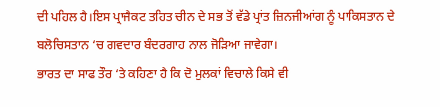ਦੀ ਪਹਿਲ ਹੈ।ਇਸ ਪ੍ਰਾਜੈਕਟ ਤਹਿਤ ਚੀਨ ਦੇ ਸਭ ਤੋਂ ਵੱਡੇ ਪ੍ਰਾਂਤ ਜ਼ਿਨਜੀਆਂਗ ਨੂੰ ਪਾਕਿਸਤਾਨ ਦੇ ਬਲੋਚਿਸਤਾਨ ‘ਚ ਗਵਦਾਰ ਬੰਦਰਗਾਹ ਨਾਲ ਜੋੜਿਆ ਜਾਵੇਗਾ।
ਭਾਰਤ ਦਾ ਸਾਫ ਤੌਰ ‘ਤੇ ਕਹਿਣਾ ਹੈ ਕਿ ਦੋ ਮੁਲਕਾਂ ਵਿਚਾਲੇ ਕਿਸੇ ਵੀ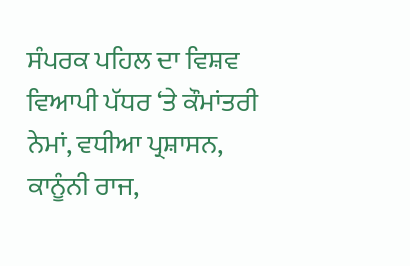ਸੰਪਰਕ ਪਹਿਲ ਦਾ ਵਿਸ਼ਵ ਵਿਆਪੀ ਪੱਧਰ ‘ਤੇ ਕੌਮਾਂਤਰੀ ਨੇਮਾਂ, ਵਧੀਆ ਪ੍ਰਸ਼ਾਸਨ, ਕਾਨੂੰਨੀ ਰਾਜ,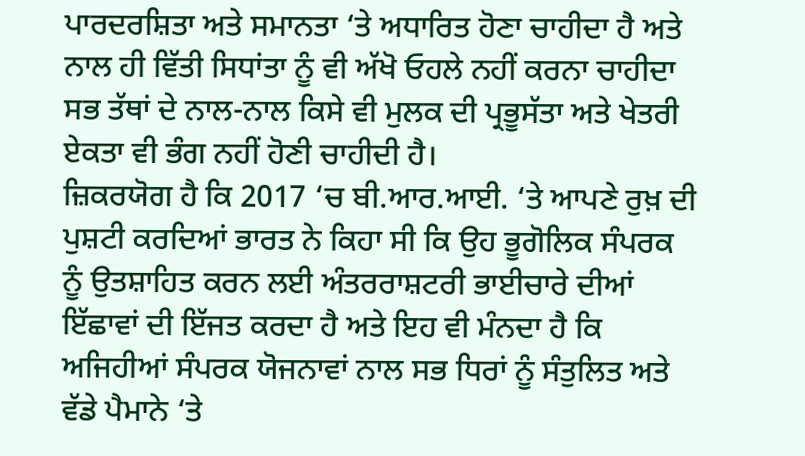ਪਾਰਦਰਸ਼ਿਤਾ ਅਤੇ ਸਮਾਨਤਾ ‘ਤੇ ਅਧਾਰਿਤ ਹੋਣਾ ਚਾਹੀਦਾ ਹੈ ਅਤੇ ਨਾਲ ਹੀ ਵਿੱਤੀ ਸਿਧਾਂਤਾ ਨੂੰ ਵੀ ਅੱਖੋ ਓਹਲੇ ਨਹੀਂ ਕਰਨਾ ਚਾਹੀਦਾ ਸਭ ਤੱਥਾਂ ਦੇ ਨਾਲ-ਨਾਲ ਕਿਸੇ ਵੀ ਮੁਲਕ ਦੀ ਪ੍ਰਭੂਸੱਤਾ ਅਤੇ ਖੇਤਰੀ ਏਕਤਾ ਵੀ ਭੰਗ ਨਹੀਂ ਹੋਣੀ ਚਾਹੀਦੀ ਹੈ।
ਜ਼ਿਕਰਯੋਗ ਹੈ ਕਿ 2017 ‘ਚ ਬੀ.ਆਰ.ਆਈ. ‘ਤੇ ਆਪਣੇ ਰੁਖ਼ ਦੀ ਪੁਸ਼ਟੀ ਕਰਦਿਆਂ ਭਾਰਤ ਨੇ ਕਿਹਾ ਸੀ ਕਿ ਉਹ ਭੂਗੋਲਿਕ ਸੰਪਰਕ ਨੂੰ ਉਤਸ਼ਾਹਿਤ ਕਰਨ ਲਈ ਅੰਤਰਰਾਸ਼ਟਰੀ ਭਾਈਚਾਰੇ ਦੀਆਂ ਇੱਛਾਵਾਂ ਦੀ ਇੱਜਤ ਕਰਦਾ ਹੈ ਅਤੇ ਇਹ ਵੀ ਮੰਨਦਾ ਹੈ ਕਿ ਅਜਿਹੀਆਂ ਸੰਪਰਕ ਯੋਜਨਾਵਾਂ ਨਾਲ ਸਭ ਧਿਰਾਂ ਨੂੰ ਸੰਤੁਲਿਤ ਅਤੇ ਵੱਡੇ ਪੈਮਾਨੇ ‘ਤੇ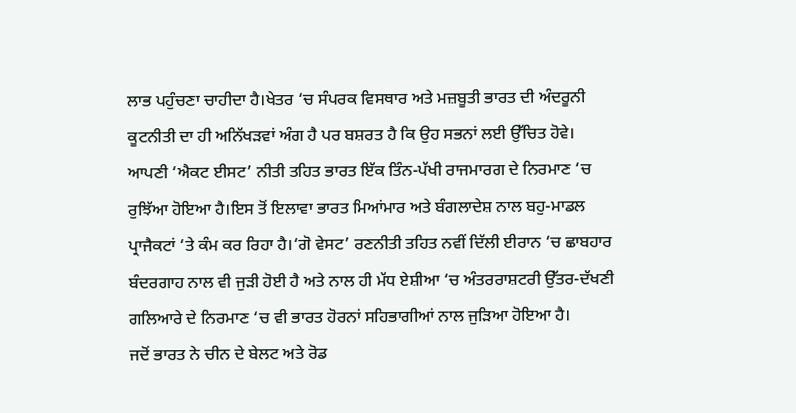ਲਾਭ ਪਹੁੰਚਣਾ ਚਾਹੀਦਾ ਹੈ।ਖੇਤਰ ‘ਚ ਸੰਪਰਕ ਵਿਸਥਾਰ ਅਤੇ ਮਜ਼ਬੂਤੀ ਭਾਰਤ ਦੀ ਅੰਦਰੂਨੀ ਕੂਟਨੀਤੀ ਦਾ ਹੀ ਅਨਿੱਖੜਵਾਂ ਅੰਗ ਹੈ ਪਰ ਬਸ਼ਰਤ ਹੈ ਕਿ ਉਹ ਸਭਨਾਂ ਲਈ ਉੱਚਿਤ ਹੋਵੇ।
ਆਪਣੀ ‘ਐਕਟ ਈਸਟ’ ਨੀਤੀ ਤਹਿਤ ਭਾਰਤ ਇੱਕ ਤਿੰਨ-ਪੱਖੀ ਰਾਜਮਾਰਗ ਦੇ ਨਿਰਮਾਣ ‘ਚ ਰੁਝਿੱਆ ਹੋਇਆ ਹੈ।ਇਸ ਤੋਂ ਇਲਾਵਾ ਭਾਰਤ ਮਿਆਂਮਾਰ ਅਤੇ ਬੰਗਲਾਦੇਸ਼ ਨਾਲ ਬਹੁ-ਮਾਡਲ ਪ੍ਰਾਜੈਕਟਾਂ ‘ਤੇ ਕੰਮ ਕਰ ਰਿਹਾ ਹੈ।‘ਗੋ ਵੇਸਟ’ ਰਣਨੀਤੀ ਤਹਿਤ ਨਵੀਂ ਦਿੱਲੀ ਈਰਾਨ ‘ਚ ਛਾਬਹਾਰ ਬੰਦਰਗਾਹ ਨਾਲ ਵੀ ਜੁੜੀ ਹੋਈ ਹੈ ਅਤੇ ਨਾਲ ਹੀ ਮੱਧ ਏਸ਼ੀਆ ‘ਚ ਅੰਤਰਰਾਸ਼ਟਰੀ ਉੱਤਰ-ਦੱਖਣੀ ਗਲਿਆਰੇ ਦੇ ਨਿਰਮਾਣ ‘ਚ ਵੀ ਭਾਰਤ ਹੋਰਨਾਂ ਸਹਿਭਾਗੀਆਂ ਨਾਲ ਜੁੜਿਆ ਹੋਇਆ ਹੈ।
ਜਦੋਂ ਭਾਰਤ ਨੇ ਚੀਨ ਦੇ ਬੇਲਟ ਅਤੇ ਰੋਡ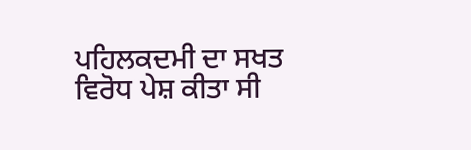ਪਹਿਲਕਦਮੀ ਦਾ ਸਖਤ ਵਿਰੋਧ ਪੇਸ਼ ਕੀਤਾ ਸੀ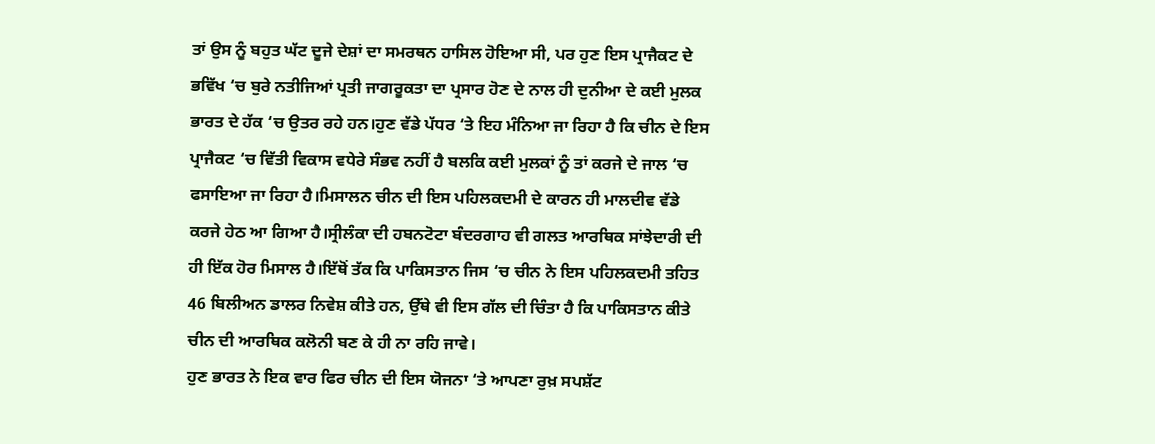ਤਾਂ ਉਸ ਨੂੰ ਬਹੁਤ ਘੱਟ ਦੂਜੇ ਦੇਸ਼ਾਂ ਦਾ ਸਮਰਥਨ ਹਾਸਿਲ ਹੋਇਆ ਸੀ, ਪਰ ਹੁਣ ਇਸ ਪ੍ਰਾਜੈਕਟ ਦੇ ਭਵਿੱਖ ‘ਚ ਬੁਰੇ ਨਤੀਜਿਆਂ ਪ੍ਰਤੀ ਜਾਗਰੂਕਤਾ ਦਾ ਪ੍ਰਸਾਰ ਹੋਣ ਦੇ ਨਾਲ ਹੀ ਦੁਨੀਆ ਦੇ ਕਈ ਮੁਲਕ ਭਾਰਤ ਦੇ ਹੱਕ ‘ਚ ਉਤਰ ਰਹੇ ਹਨ।ਹੁਣ ਵੱਡੇ ਪੱਧਰ ‘ਤੇ ਇਹ ਮੰਨਿਆ ਜਾ ਰਿਹਾ ਹੈ ਕਿ ਚੀਨ ਦੇ ਇਸ ਪ੍ਰਾਜੈਕਟ ‘ਚ ਵਿੱਤੀ ਵਿਕਾਸ ਵਧੇਰੇ ਸੰਭਵ ਨਹੀਂ ਹੈ ਬਲਕਿ ਕਈ ਮੁਲਕਾਂ ਨੂੰ ਤਾਂ ਕਰਜੇ ਦੇ ਜਾਲ ‘ਚ ਫਸਾਇਆ ਜਾ ਰਿਹਾ ਹੈ।ਮਿਸਾਲਨ ਚੀਨ ਦੀ ਇਸ ਪਹਿਲਕਦਮੀ ਦੇ ਕਾਰਨ ਹੀ ਮਾਲਦੀਵ ਵੱਡੇ ਕਰਜੇ ਹੇਠ ਆ ਗਿਆ ਹੈ।ਸ੍ਰੀਲੰਕਾ ਦੀ ਹਬਨਟੋਟਾ ਬੰਦਰਗਾਹ ਵੀ ਗਲਤ ਆਰਥਿਕ ਸਾਂਝੇਦਾਰੀ ਦੀ ਹੀ ਇੱਕ ਹੋਰ ਮਿਸਾਲ ਹੈ।ਇੱਥੋਂ ਤੱਕ ਕਿ ਪਾਕਿਸਤਾਨ ਜਿਸ ‘ਚ ਚੀਨ ਨੇ ਇਸ ਪਹਿਲਕਦਮੀ ਤਹਿਤ 46 ਬਿਲੀਅਨ ਡਾਲਰ ਨਿਵੇਸ਼ ਕੀਤੇ ਹਨ, ਉੱਥੇ ਵੀ ਇਸ ਗੱਲ ਦੀ ਚਿੰਤਾ ਹੈ ਕਿ ਪਾਕਿਸਤਾਨ ਕੀਤੇ ਚੀਨ ਦੀ ਆਰਥਿਕ ਕਲੋਨੀ ਬਣ ਕੇ ਹੀ ਨਾ ਰਹਿ ਜਾਵੇ।
ਹੁਣ ਭਾਰਤ ਨੇ ਇਕ ਵਾਰ ਫਿਰ ਚੀਨ ਦੀ ਇਸ ਯੋਜਨਾ ‘ਤੇ ਆਪਣਾ ਰੁਖ਼ ਸਪਸ਼ੱਟ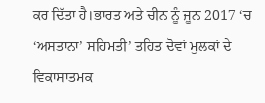ਕਰ ਦਿੱਤਾ ਹੈ।ਭਾਰਤ ਅਤੇ ਚੀਨ ਨੂੰ ਜੂਨ 2017 ‘ਚ ‘ਅਸਤਾਨਾ’ ਸਹਿਮਤੀ’ ਤਹਿਤ ਦੋਵਾਂ ਮੁਲਕਾਂ ਦੇ ਵਿਕਾਸਾਤਮਕ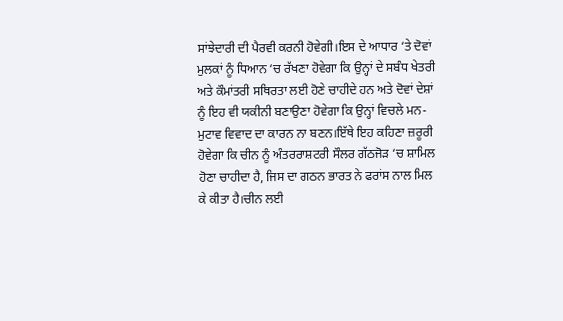ਸਾਂਝੇਦਾਰੀ ਦੀ ਪੈਰਵੀ ਕਰਨੀ ਹੋਵੇਗੀ।ਇਸ ਦੇ ਆਧਾਰ ‘ਤੇ ਦੋਵਾਂ ਮੁਲਕਾਂ ਨੂੰ ਧਿਆਨ ‘ਚ ਰੱਖਣਾ ਹੋਵੇਗਾ ਕਿ ਉਨ੍ਹਾਂ ਦੇ ਸਬੰਧ ਖੇਤਰੀ ਅਤੇ ਕੌਮਾਂਤਰੀ ਸਥਿਰਤਾ ਲਈ ਹੋਣੇ ਚਾਹੀਦੇ ਹਨ ਅਤੇ ਦੋਵਾਂ ਦੇਸ਼ਾਂ ਨੂੰ ਇਹ ਵੀ ਯਕੀਨੀ ਬਣਾਉਣਾ ਹੋਵੇਗਾ ਕਿ ਉਨ੍ਹਾਂ ਵਿਚਲੇ ਮਨ-ਮੁਟਾਵ ਵਿਵਾਦ ਦਾ ਕਾਰਨ ਨਾ ਬਣਨ।ਇੱਥੇ ਇਹ ਕਹਿਣਾ ਜ਼ਰੂਰੀ ਹੋਵੇਗਾ ਕਿ ਚੀਨ ਨੂੰ ਅੰਤਰਰਾਸ਼ਟਰੀ ਸੌਲਰ ਗੱਠਜੋੜ ‘ਚ ਸ਼ਾਮਿਲ ਹੋਣਾ ਚਾਹੀਦਾ ਹੈ, ਜਿਸ ਦਾ ਗਠਨ ਭਾਰਤ ਨੇ ਫਰਾਂਸ ਨਾਲ ਮਿਲ ਕੇ ਕੀਤਾ ਹੈ।ਚੀਨ ਲਈ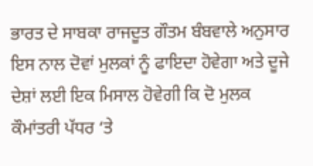ਭਾਰਤ ਦੇ ਸਾਬਕਾ ਰਾਜਦੂਤ ਗੌਤਮ ਬੰਬਵਾਲੇ ਅਨੁਸਾਰ ਇਸ ਨਾਲ ਦੋਵਾਂ ਮੁਲਕਾਂ ਨੂੰ ਫਾਇਦਾ ਹੋਵੇਗਾ ਅਤੇ ਦੂਜੇ ਦੇਸ਼ਾਂ ਲਈ ਇਕ ਮਿਸਾਲ ਹੋਵੇਗੀ ਕਿ ਦੋ ਮੁਲਕ ਕੌਮਾਂਤਰੀ ਪੱਧਰ ‘ਤੇ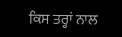ਕਿਸ ਤਰ੍ਹਾਂ ਨਾਲ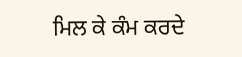ਮਿਲ ਕੇ ਕੰਮ ਕਰਦੇ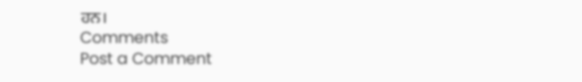ਹਨ।
Comments
Post a Comment